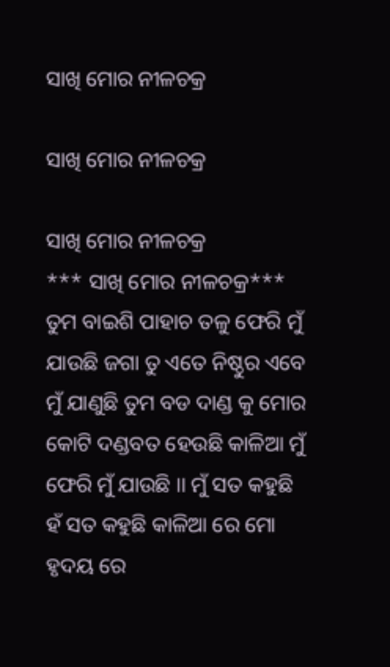ସାଖି ମୋର ନୀଳଚକ୍ର

ସାଖି ମୋର ନୀଳଚକ୍ର

ସାଖି ମୋର ନୀଳଚକ୍ର
*** ସାଖି ମୋର ନୀଳଚକ୍ର*** ତୁମ ବାଇଶି ପାହାଚ ତଳୁ ଫେରି ମୁଁ ଯାଉଛି ଜଗା ତୁ ଏତେ ନିଷ୍ଠୁର ଏବେ ମୁଁ ଯାଣୁଛି ତୁମ ବଡ ଦାଣ୍ଡ କୁ ମୋର କୋଟି ଦଣ୍ଡବତ ହେଉଛି କାଳିଆ ମୁଁ ଫେରି ମୁଁ ଯାଉଛି ।। ମୁଁ ସତ କହୁଛି ହଁ ସତ କହୁଛି କାଳିଆ ରେ ମୋ ହୃଦୟ ରେ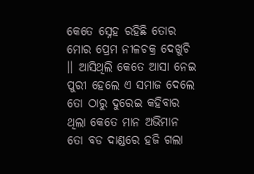କେତେ ସ୍ନେହ ରହିଛି ତୋର ମୋର ପ୍ରେମ ନୀଳଚକ୍ର ଦେଖୁଚି ।। ଆସିଥିଲି କେତେ ଆସା ନେଇ ପୁରୀ ହେଲେ ଏ ସମାଜ ଦେଲେ ତୋ ଠାରୁ ଦୁରେଇ କହିବାର ଥିଲା କେତେ ମାନ ଅଭିମାନ ତୋ ବଡ ଦାଣ୍ଡରେ ହଜି ଗଲା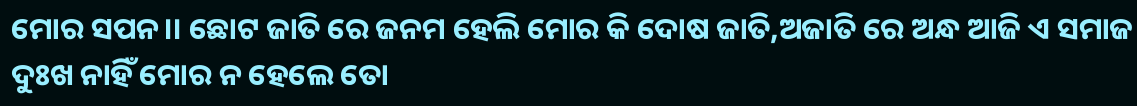ମୋର ସପନ।। ଛୋଟ ଜାତି ରେ ଜନମ ହେଲି ମୋର କି ଦୋଷ ଜାତି,ଅଜାତି ରେ ଅନ୍ଧ ଆଜି ଏ ସମାଜ ଦୁଃଖ ନାହିଁ ମୋର ନ ହେଲେ ତୋ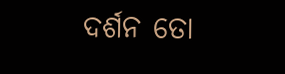ଦର୍ଶନ ତୋ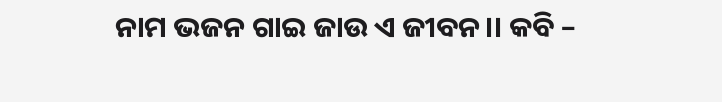ନାମ ଭଜନ ଗାଇ ଜାଉ ଏ ଜୀବନ।। କବି –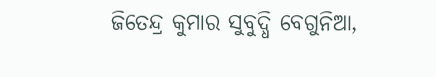ଜିତେନ୍ଦ୍ର କୁମାର ସୁବୁଦ୍ଧି ବେଗୁନିଆ,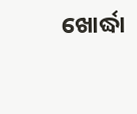ଖୋର୍ଦ୍ଧା